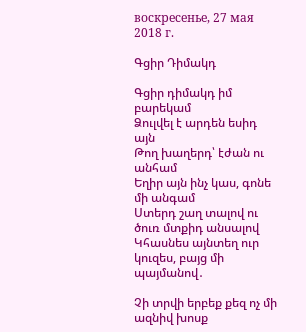воскресенье, 27 мая 2018 г.

Գցիր Դիմակդ

Գցիր դիմակդ իմ բարեկամ
Ձուլվել է արդեն եսիդ այն
Թող խաղերդ՝ էժան ու անհամ
Եղիր այն ինչ կաս, գոնե մի անգամ
Ստերդ շաղ տալով ու ծուռ մտքիդ անսալով
Կհասնես այնտեղ ուր կուզես, բայց մի պայմանով․

Չի տրվի երբեք քեզ ոչ մի ազնիվ խոսք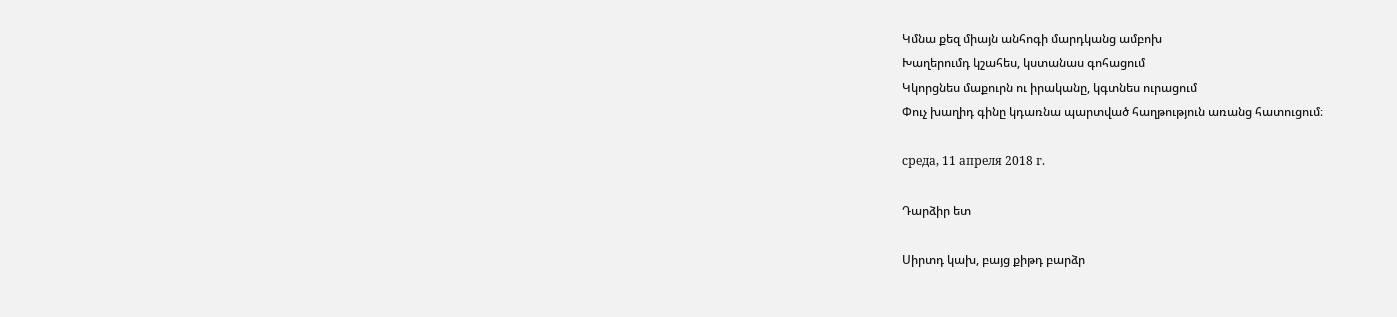Կմնա քեզ միայն անհոգի մարդկանց ամբոխ
Խաղերումդ կշահես, կստանաս գոհացում
Կկորցնես մաքուրն ու իրականը, կգտնես ուրացում
Փուչ խաղիդ գինը կդառնա պարտված հաղթություն առանց հատուցում։

среда, 11 апреля 2018 г.

Դարձիր ետ

Սիրտդ կախ, բայց քիթդ բարձր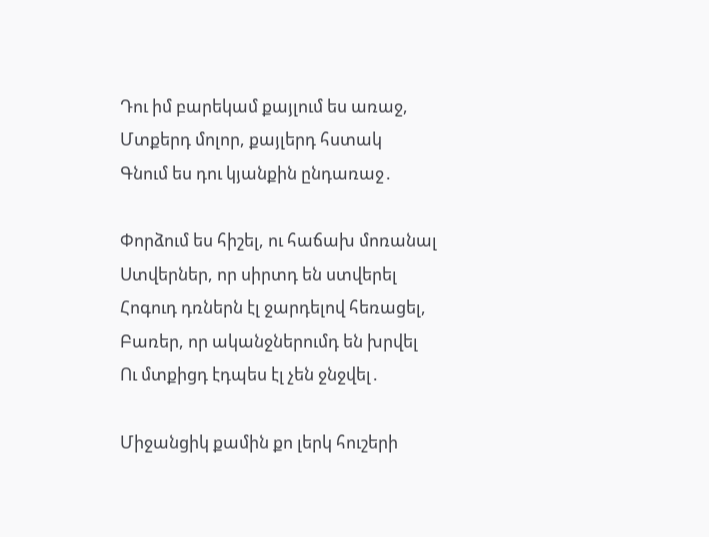Դու իմ բարեկամ քայլում ես առաջ,
Մտքերդ մոլոր, քայլերդ հստակ
Գնում ես դու կյանքին ընդառաջ․

Փորձում ես հիշել, ու հաճախ մոռանալ
Ստվերներ, որ սիրտդ են ստվերել
Հոգուդ դռներն էլ ջարդելով հեռացել,
Բառեր, որ ականջներումդ են խրվել
Ու մտքիցդ էդպես էլ չեն ջնջվել․

Միջանցիկ քամին քո լերկ հուշերի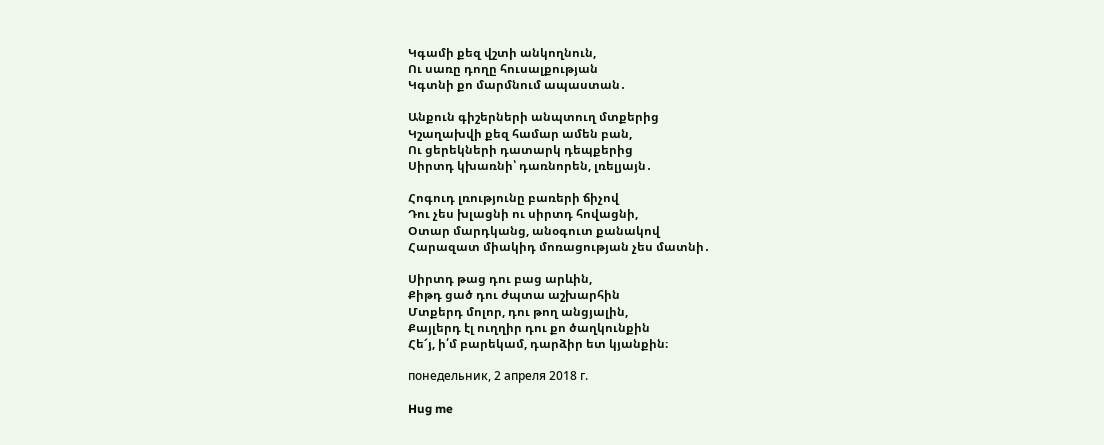Կգամի քեզ վշտի անկողնուն,
Ու սառը դողը հուսալքության
Կգտնի քո մարմնում ապաստան․

Անքուն գիշերների անպտուղ մտքերից
Կշաղախվի քեզ համար ամեն բան,
Ու ցերեկների դատարկ դեպքերից
Սիրտդ կխառնի՝ դառնորեն, լռելյայն․

Հոգուդ լռությունը բառերի ճիչով
Դու չես խլացնի ու սիրտդ հովացնի,
Օտար մարդկանց, անօգուտ քանակով
Հարազատ միակիդ մոռացության չես մատնի․

Սիրտդ թաց դու բաց արևին,
Քիթդ ցած դու ժպտա աշխարհին
Մտքերդ մոլոր, դու թող անցյալին,
Քայլերդ էլ ուղղիր դու քո ծաղկունքին
Հե՜յ, ի՛մ բարեկամ, դարձիր ետ կյանքին։

понедельник, 2 апреля 2018 г.

Hug me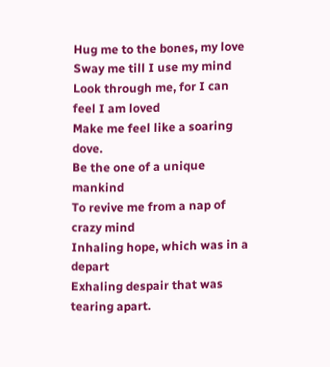Hug me to the bones, my love
Sway me till I use my mind
Look through me, for I can feel I am loved
Make me feel like a soaring dove.
Be the one of a unique mankind
To revive me from a nap of crazy mind
Inhaling hope, which was in a depart
Exhaling despair that was tearing apart.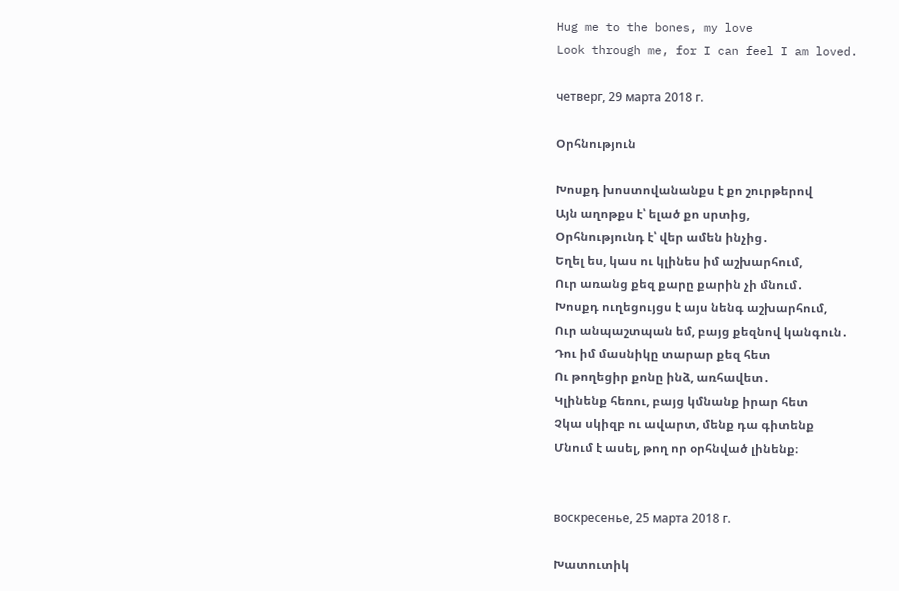Hug me to the bones, my love
Look through me, for I can feel I am loved.

четверг, 29 марта 2018 г.

Օրհնություն

Խոսքդ խոստովանանքս է քո շուրթերով
Այն աղոթքս է՝ ելած քո սրտից,
Օրհնությունդ է՝ վեր ամեն ինչից․
Եղել ես, կաս ու կլինես իմ աշխարհում,
Ուր առանց քեզ քարը քարին չի մնում․
Խոսքդ ուղեցույցս է այս նենգ աշխարհում,
Ուր անպաշտպան եմ, բայց քեզնով կանգուն․
Դու իմ մասնիկը տարար քեզ հետ
Ու թողեցիր քոնը ինձ, առհավետ․
Կլինենք հեռու, բայց կմնանք իրար հետ
Չկա սկիզբ ու ավարտ, մենք դա գիտենք
Մնում է ասել, թող որ օրհնված լինենք։


воскресенье, 25 марта 2018 г.

Խատուտիկ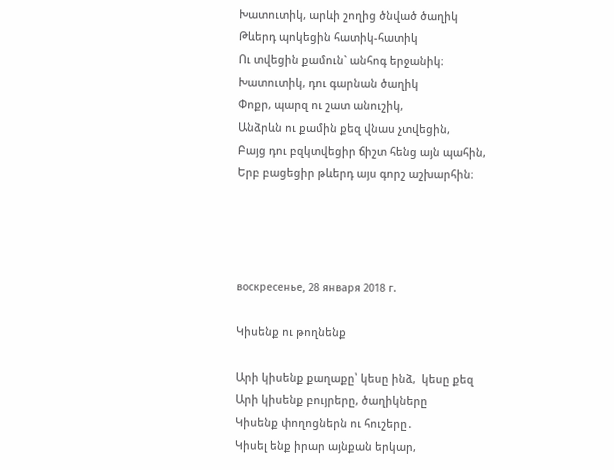Խատուտիկ, արևի շողից ծնված ծաղիկ
Թևերդ պոկեցին հատիկ-հատիկ
Ու տվեցին քամուն` անհոգ երջանիկ։
Խատուտիկ, դու գարնան ծաղիկ
Փոքր, պարզ ու շատ անուշիկ,
Անձրևն ու քամին քեզ վնաս չտվեցին,
Բայց դու բզկտվեցիր ճիշտ հենց այն պահին,
Երբ բացեցիր թևերդ այս գորշ աշխարհին։




воскресенье, 28 января 2018 г.

Կիսենք ու թողնենք

Արի կիսենք քաղաքը՝ կեսը ինձ,  կեսը քեզ
Արի կիսենք բույրերը, ծաղիկները
Կիսենք փողոցներն ու հուշերը․
Կիսել ենք իրար այնքան երկար,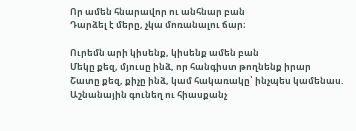Որ ամեն հնարավոր ու անհնար բան
Դարձել է մերը, չկա մոռանալու ճար։

Ուրեմն արի կիսենք, կիսենք ամեն բան
Մեկը քեզ, մյուսը ինձ, որ հանգիստ թողնենք իրար
Շատը քեզ, քիչը ինձ, կամ հակառակը՝ ինչպես կամենաս.
Աշնանային գունեղ ու հիասքանչ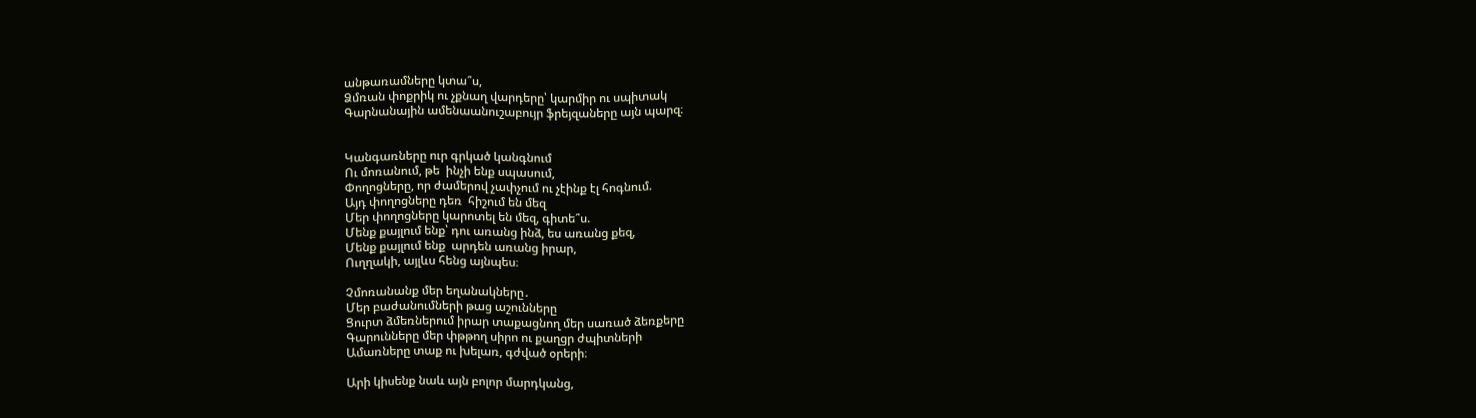անթառամները կտա՞ս,
Ձմռան փոքրիկ ու չքնաղ վարդերը՝ կարմիր ու սպիտակ
Գարնանային ամենաանուշաբույր ֆրեյզաները այն պարզ։


Կանգառները ուր գրկած կանգնում
Ու մոռանում, թե  ինչի ենք սպասում,
Փողոցները, որ ժամերով չափչում ու չէինք էլ հոգնում.
Այդ փողոցները դեռ  հիշում են մեզ
Մեր փողոցները կարոտել են մեզ, գիտե՞ս.
Մենք քայլում ենք՝ դու առանց ինձ, ես առանց քեզ,
Մենք քայլում ենք  արդեն առանց իրար,
Ուղղակի, այլևս հենց այնպես։

Չմոռանանք մեր եղանակները․
Մեր բաժանումների թաց աշունները
Ցուրտ ձմեռներում իրար տաքացնող մեր սառած ձեռքերը
Գարունները մեր փթթող սիրո ու քաղցր ժպիտների
Ամառները տաք ու խելառ, գժված օրերի։

Արի կիսենք նաև այն բոլոր մարդկանց,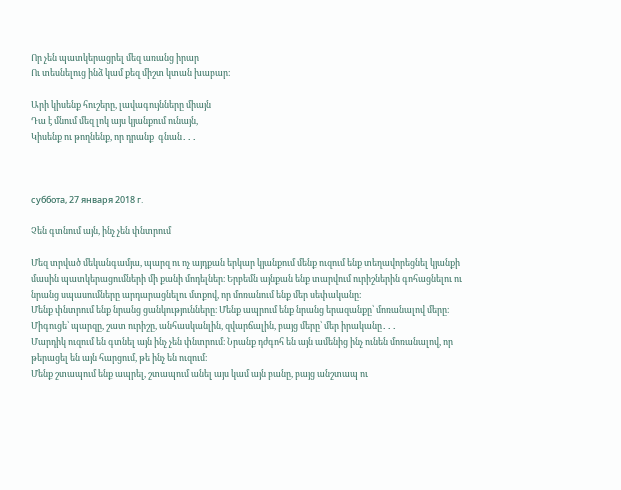Որ չեն պատկերացրել մեզ առանց իրար
Ու տեսնելուց ինձ կամ քեզ միշտ կտան խաբար։

Արի կիսենք հուշերը, լավագույնները միայն
Դա է մնում մեզ լոկ այս կյանքում ունայն,
Կիսենք ու թողնենք, որ դրանք  գնան․․․



суббота, 27 января 2018 г.

Չեն գտնում այն, ինչ չեն փնտրում

Մեզ տրված մեկանգամյա, պարզ ու ոչ այդքան երկար կյանքում մենք ուզում ենք տեղավորեցնել կյանքի մասին պատկերացումների մի քանի մոդելներ։ Երբեմն այնքան ենք տարվում ուրիշներին գոհացնելու ու նրանց սպասումները արդարացնելու մտքով, որ մոռանում ենք մեր սեփականը։
Մենք փնտրում ենք նրանց ցանկությունները։ Մենք ապրում ենք նրանց երազանքը՝ մոռանալով մերը։ Միգուցե՝ պարզը, շատ ուրիշը, անհասկանլին, զվարճալին, բայց մերը՝ մեր իրականը․․․
Մարդիկ ուզում են գտնել այն ինչ չեն փնտրում։ Նրանք դժգոհ են այն ամենից ինչ ունեն մոռանալով, որ թերացել են այն հարցում, թե ինչ են ուզում։
Մենք շտապում ենք ապրել, շտապում անել այս կամ այն բանը, բայց անշտապ ու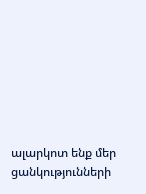ալարկոտ ենք մեր ցանկությունների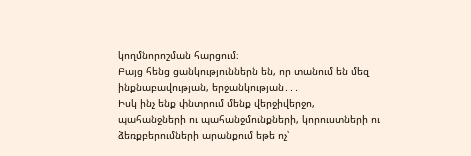կողմնորոշման հարցում։
Բայց հենց ցանկություններն են, որ տանում են մեզ ինքնաբավության, երջանկության․․․
Իսկ ինչ ենք փնտրում մենք վերջիվերջո, պահանջների ու պահանջմունքների, կորուստների ու ձեռքբերումների արանքում եթե ոչ՝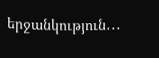երջանկություն․․․